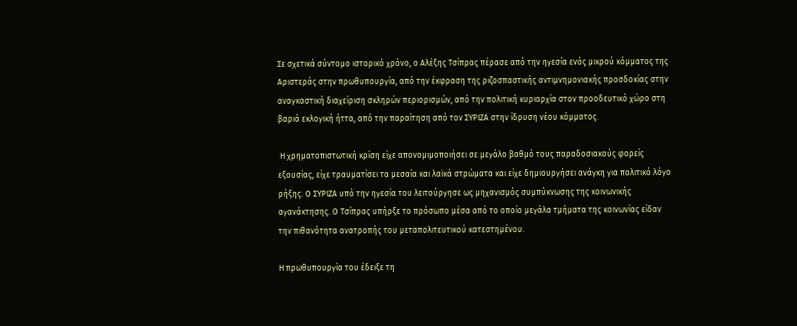Σε σχετικά σύντομο ιστορικό χρόνο, ο Αλέξης Τσίπρας πέρασε από την ηγεσία ενός μικρού κόμματος της Αριστεράς στην πρωθυπουργία, από την έκφραση της ριζοσπαστικής αντιμνημονιακής προσδοκίας στην αναγκαστική διαχείριση σκληρών περιορισμών, από την πολιτική κυριαρχία στον προοδευτικό χώρο στη βαριά εκλογική ήττα, από την παραίτηση από τον ΣΥΡΙΖΑ στην ίδρυση νέου κόμματος.

 Η χρηματοπιστωτική κρίση είχε απονομιμοποιήσει σε μεγάλο βαθμό τους παραδοσιακούς φορείς εξουσίας, είχε τραυματίσει τα μεσαία και λαϊκά στρώματα και είχε δημιουργήσει ανάγκη για πολιτικό λόγο ρήξης. Ο ΣΥΡΙΖΑ υπό την ηγεσία του λειτούργησε ως μηχανισμός συμπύκνωσης της κοινωνικής αγανάκτησης. Ο Τσίπρας υπήρξε το πρόσωπο μέσα από το οποίο μεγάλα τμήματα της κοινωνίας είδαν την πιθανότητα ανατροπής του μεταπολιτευτικού κατεστημένου.

Η πρωθυπουργία του έδειξε τη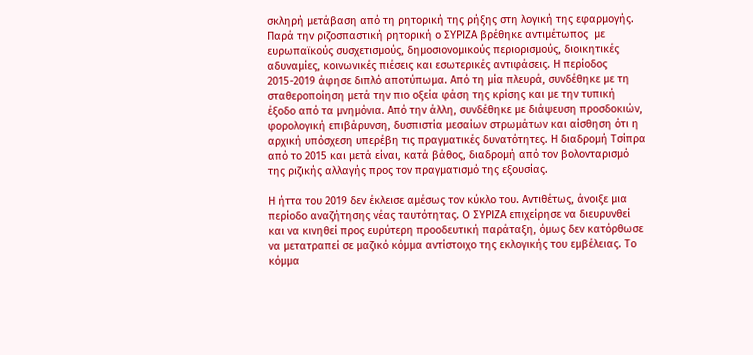σκληρή μετάβαση από τη ρητορική της ρήξης στη λογική της εφαρμογής. Παρά την ριζοσπαστική ρητορική ο ΣΥΡΙΖΑ βρέθηκε αντιμέτωπος  με ευρωπαϊκούς συσχετισμούς, δημοσιονομικούς περιορισμούς, διοικητικές αδυναμίες, κοινωνικές πιέσεις και εσωτερικές αντιφάσεις. Η περίοδος 2015-2019 άφησε διπλό αποτύπωμα. Από τη μία πλευρά, συνδέθηκε με τη σταθεροποίηση μετά την πιο οξεία φάση της κρίσης και με την τυπική έξοδο από τα μνημόνια. Από την άλλη, συνδέθηκε με διάψευση προσδοκιών, φορολογική επιβάρυνση, δυσπιστία μεσαίων στρωμάτων και αίσθηση ότι η αρχική υπόσχεση υπερέβη τις πραγματικές δυνατότητες. Η διαδρομή Τσίπρα από το 2015 και μετά είναι, κατά βάθος, διαδρομή από τον βολονταρισμό της ριζικής αλλαγής προς τον πραγματισμό της εξουσίας.

Η ήττα του 2019 δεν έκλεισε αμέσως τον κύκλο του. Αντιθέτως, άνοιξε μια περίοδο αναζήτησης νέας ταυτότητας. Ο ΣΥΡΙΖΑ επιχείρησε να διευρυνθεί και να κινηθεί προς ευρύτερη προοδευτική παράταξη, όμως δεν κατόρθωσε να μετατραπεί σε μαζικό κόμμα αντίστοιχο της εκλογικής του εμβέλειας. Το κόμμα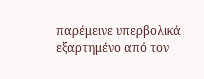παρέμεινε υπερβολικά εξαρτημένο από τον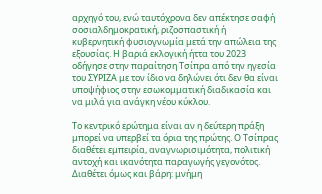αρχηγό του, ενώ ταυτόχρονα δεν απέκτησε σαφή σοσιαλδημοκρατική, ριζοσπαστική ή κυβερνητική φυσιογνωμία μετά την απώλεια της εξουσίας. Η βαριά εκλογική ήττα του 2023 οδήγησε στην παραίτηση Τσίπρα από την ηγεσία του ΣΥΡΙΖΑ με τον ίδιο να δηλώνει ότι δεν θα είναι υποψήφιος στην εσωκομματική διαδικασία και να μιλά για ανάγκη νέου κύκλου.

Το κεντρικό ερώτημα είναι αν η δεύτερη πράξη μπορεί να υπερβεί τα όρια της πρώτης. Ο Τσίπρας διαθέτει εμπειρία, αναγνωρισιμότητα, πολιτική αντοχή και ικανότητα παραγωγής γεγονότος. Διαθέτει όμως και βάρη: μνήμη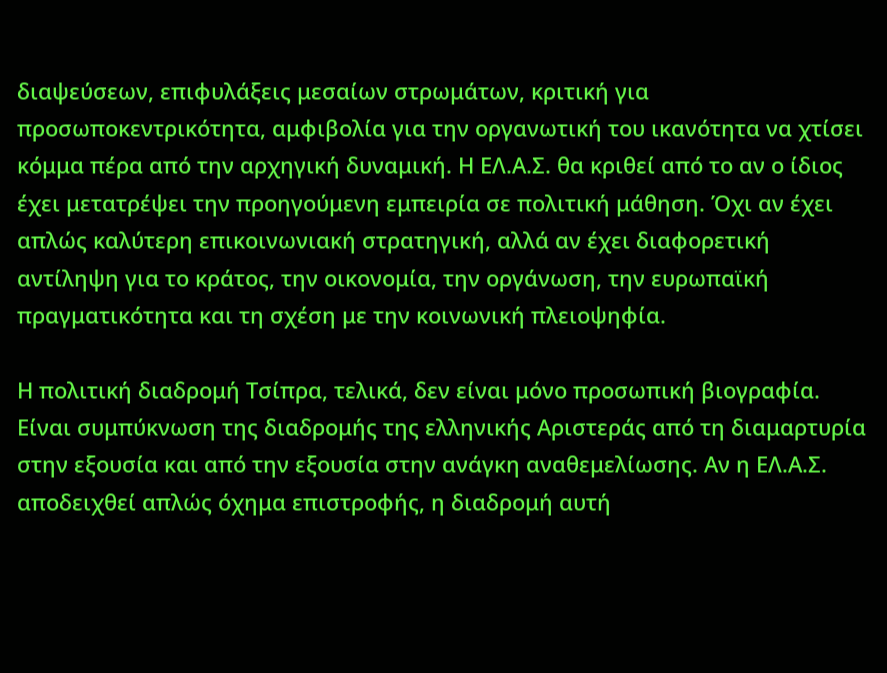διαψεύσεων, επιφυλάξεις μεσαίων στρωμάτων, κριτική για προσωποκεντρικότητα, αμφιβολία για την οργανωτική του ικανότητα να χτίσει κόμμα πέρα από την αρχηγική δυναμική. Η ΕΛ.Α.Σ. θα κριθεί από το αν ο ίδιος έχει μετατρέψει την προηγούμενη εμπειρία σε πολιτική μάθηση. Όχι αν έχει απλώς καλύτερη επικοινωνιακή στρατηγική, αλλά αν έχει διαφορετική αντίληψη για το κράτος, την οικονομία, την οργάνωση, την ευρωπαϊκή πραγματικότητα και τη σχέση με την κοινωνική πλειοψηφία.

Η πολιτική διαδρομή Τσίπρα, τελικά, δεν είναι μόνο προσωπική βιογραφία. Είναι συμπύκνωση της διαδρομής της ελληνικής Αριστεράς από τη διαμαρτυρία στην εξουσία και από την εξουσία στην ανάγκη αναθεμελίωσης. Αν η ΕΛ.Α.Σ. αποδειχθεί απλώς όχημα επιστροφής, η διαδρομή αυτή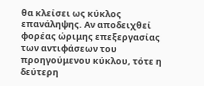θα κλείσει ως κύκλος επανάληψης. Αν αποδειχθεί φορέας ώριμης επεξεργασίας των αντιφάσεων του προηγούμενου κύκλου, τότε η δεύτερη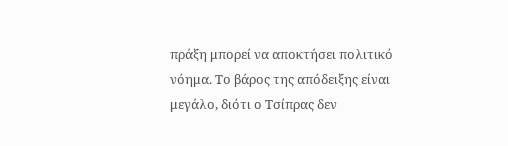πράξη μπορεί να αποκτήσει πολιτικό νόημα. Το βάρος της απόδειξης είναι μεγάλο, διότι ο Τσίπρας δεν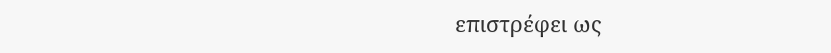επιστρέφει ως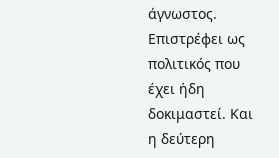άγνωστος. Επιστρέφει ως πολιτικός που έχει ήδη δοκιμαστεί. Και η δεύτερη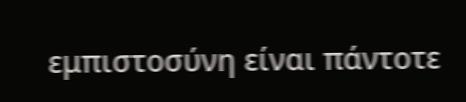εμπιστοσύνη είναι πάντοτε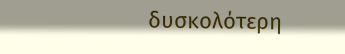δυσκολότερη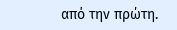από την πρώτη.